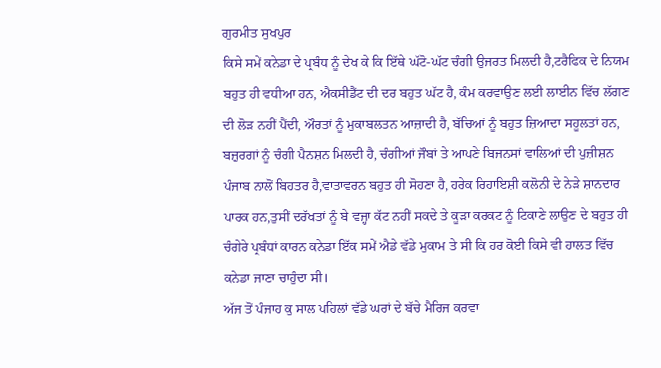ਗੁਰਮੀਤ ਸੁਖਪੁਰ
ਕਿਸੇ ਸਮੇਂ ਕਨੇਡਾ ਦੇ ਪ੍ਰਬੰਧ ਨੂੰ ਦੇਖ ਕੇ ਕਿ ਇੱਥੇ ਘੱਟੋ-ਘੱਟ ਚੰਗੀ ਉਜਰਤ ਮਿਲਦੀ ਹੈ,ਟਰੈਫਿਕ ਦੇ ਨਿਯਮ ਬਹੁਤ ਹੀ ਵਧੀਆ ਹਨ, ਐਕਸੀਡੈਂਟ ਦੀ ਦਰ ਬਹੁਤ ਘੱਟ ਹੈ, ਕੰਮ ਕਰਵਾਉਣ ਲਈ ਲਾਈਨ ਵਿੱਚ ਲੱਗਣ ਦੀ ਲੋੜ ਨਹੀਂ ਪੈਂਦੀ, ਔਰਤਾਂ ਨੂੰ ਮੁਕਾਬਲਤਨ ਆਜ਼ਾਦੀ ਹੈ, ਬੱਚਿਆਂ ਨੂੰ ਬਹੁਤ ਜ਼ਿਆਦਾ ਸਹੂਲਤਾਂ ਹਨ, ਬਜ਼ੁਰਗਾਂ ਨੂੰ ਚੰਗੀ ਪੈਨਸ਼ਨ ਮਿਲਦੀ ਹੈ, ਚੰਗੀਆਂ ਜੌਬਾਂ ਤੇ ਆਪਣੇ ਬਿਜਨਸਾਂ ਵਾਲਿਆਂ ਦੀ ਪੁਜ਼ੀਸ਼ਨ ਪੰਜਾਬ ਨਾਲੋਂ ਬਿਹਤਰ ਹੈ,ਵਾਤਾਵਰਨ ਬਹੁਤ ਹੀ ਸੋਹਣਾ ਹੈ, ਹਰੇਕ ਰਿਹਾਇਸ਼ੀ ਕਲੋਨੀ ਦੇ ਨੇੜੇ ਸ਼ਾਨਦਾਰ ਪਾਰਕ ਹਨ,ਤੁਸੀਂ ਦਰੱਖਤਾਂ ਨੂੰ ਬੇ ਵਜ੍ਹਾ ਕੱਟ ਨਹੀਂ ਸਕਦੇ ਤੇ ਕੂੜਾ ਕਰਕਟ ਨੂੰ ਟਿਕਾਣੇ ਲਾਉਣ ਦੇ ਬਹੁਤ ਹੀ ਚੰਗੇਰੇ ਪ੍ਰਬੰਧਾਂ ਕਾਰਨ ਕਨੇਡਾ ਇੱਕ ਸਮੇਂ ਐਡੇ ਵੱਡੇ ਮੁਕਾਮ ਤੇ ਸੀ ਕਿ ਹਰ ਕੋਈ ਕਿਸੇ ਵੀ ਹਾਲਤ ਵਿੱਚ ਕਨੇਡਾ ਜਾਣਾ ਚਾਹੁੰਦਾ ਸੀ।
ਅੱਜ ਤੋਂ ਪੰਜਾਹ ਕੁ ਸਾਲ ਪਹਿਲਾਂ ਵੱਡੇ ਘਰਾਂ ਦੇ ਬੱਚੇ ਮੈਰਿਜ ਕਰਵਾ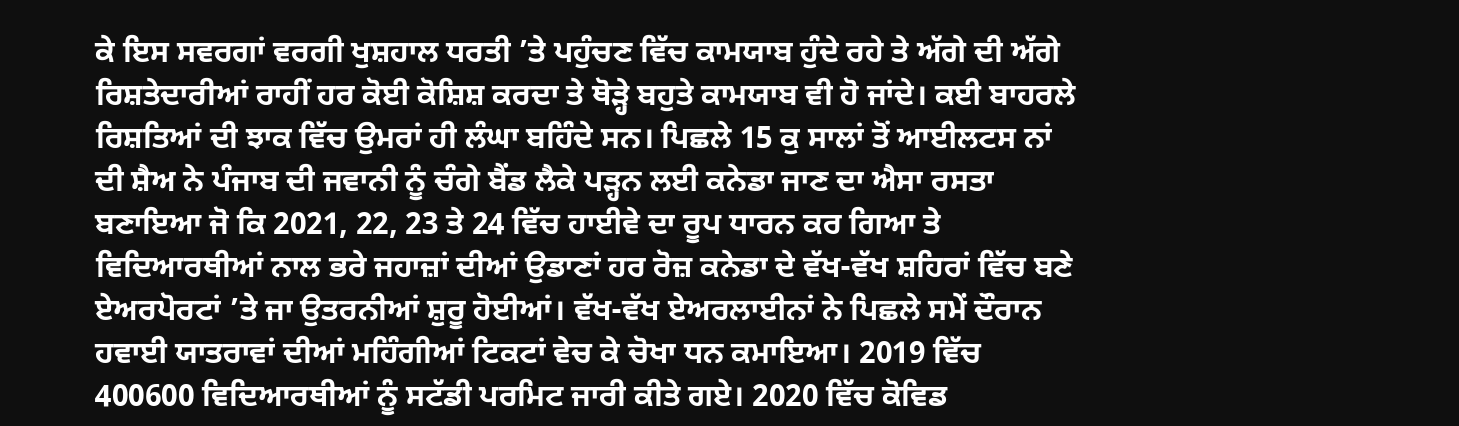ਕੇ ਇਸ ਸਵਰਗਾਂ ਵਰਗੀ ਖੁਸ਼ਹਾਲ ਧਰਤੀ ’ਤੇ ਪਹੁੰਚਣ ਵਿੱਚ ਕਾਮਯਾਬ ਹੁੰਦੇ ਰਹੇ ਤੇ ਅੱਗੇ ਦੀ ਅੱਗੇ ਰਿਸ਼ਤੇਦਾਰੀਆਂ ਰਾਹੀਂ ਹਰ ਕੋਈ ਕੋਸ਼ਿਸ਼ ਕਰਦਾ ਤੇ ਥੋੜ੍ਹੇ ਬਹੁਤੇ ਕਾਮਯਾਬ ਵੀ ਹੋ ਜਾਂਦੇ। ਕਈ ਬਾਹਰਲੇ ਰਿਸ਼ਤਿਆਂ ਦੀ ਝਾਕ ਵਿੱਚ ਉਮਰਾਂ ਹੀ ਲੰਘਾ ਬਹਿੰਦੇ ਸਨ। ਪਿਛਲੇ 15 ਕੁ ਸਾਲਾਂ ਤੋਂ ਆਈਲਟਸ ਨਾਂ ਦੀ ਸ਼ੈਅ ਨੇ ਪੰਜਾਬ ਦੀ ਜਵਾਨੀ ਨੂੰ ਚੰਗੇ ਬੈਂਡ ਲੈਕੇ ਪੜ੍ਹਨ ਲਈ ਕਨੇਡਾ ਜਾਣ ਦਾ ਐਸਾ ਰਸਤਾ ਬਣਾਇਆ ਜੋ ਕਿ 2021, 22, 23 ਤੇ 24 ਵਿੱਚ ਹਾਈਵੇ ਦਾ ਰੂਪ ਧਾਰਨ ਕਰ ਗਿਆ ਤੇ ਵਿਦਿਆਰਥੀਆਂ ਨਾਲ ਭਰੇ ਜਹਾਜ਼ਾਂ ਦੀਆਂ ਉਡਾਣਾਂ ਹਰ ਰੋਜ਼ ਕਨੇਡਾ ਦੇ ਵੱਖ-ਵੱਖ ਸ਼ਹਿਰਾਂ ਵਿੱਚ ਬਣੇ ਏਅਰਪੋਰਟਾਂ ’ਤੇ ਜਾ ਉਤਰਨੀਆਂ ਸ਼ੁਰੂ ਹੋਈਆਂ। ਵੱਖ-ਵੱਖ ਏਅਰਲਾਈਨਾਂ ਨੇ ਪਿਛਲੇ ਸਮੇਂ ਦੌਰਾਨ ਹਵਾਈ ਯਾਤਰਾਵਾਂ ਦੀਆਂ ਮਹਿੰਗੀਆਂ ਟਿਕਟਾਂ ਵੇਚ ਕੇ ਚੋਖਾ ਧਨ ਕਮਾਇਆ। 2019 ਵਿੱਚ 400600 ਵਿਦਿਆਰਥੀਆਂ ਨੂੰ ਸਟੱਡੀ ਪਰਮਿਟ ਜਾਰੀ ਕੀਤੇ ਗਏ। 2020 ਵਿੱਚ ਕੋਵਿਡ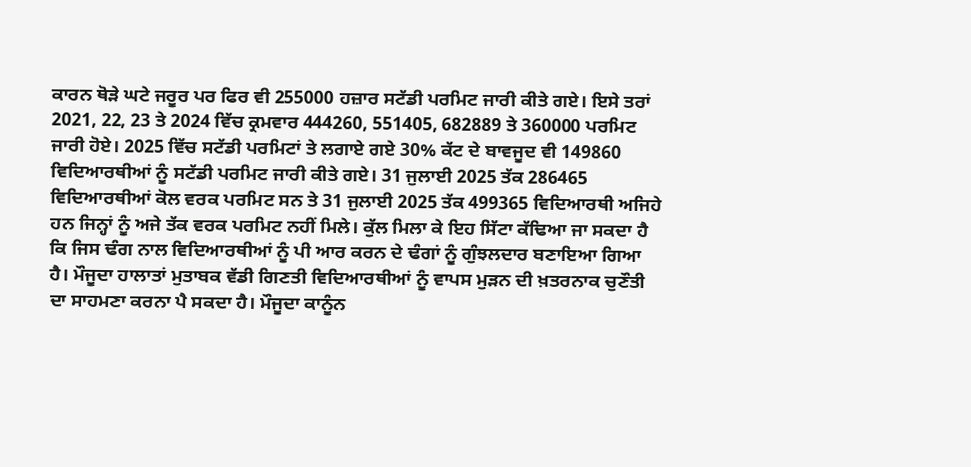ਕਾਰਨ ਥੋੜੇ ਘਟੇ ਜਰੂਰ ਪਰ ਫਿਰ ਵੀ 255000 ਹਜ਼ਾਰ ਸਟੱਡੀ ਪਰਮਿਟ ਜਾਰੀ ਕੀਤੇ ਗਏ। ਇਸੇ ਤਰਾਂ 2021, 22, 23 ਤੇ 2024 ਵਿੱਚ ਕ੍ਰਮਵਾਰ 444260, 551405, 682889 ਤੇ 360000 ਪਰਮਿਟ ਜਾਰੀ ਹੋਏ। 2025 ਵਿੱਚ ਸਟੱਡੀ ਪਰਮਿਟਾਂ ਤੇ ਲਗਾਏ ਗਏ 30% ਕੱਟ ਦੇ ਬਾਵਜੂਦ ਵੀ 149860 ਵਿਦਿਆਰਥੀਆਂ ਨੂੰ ਸਟੱਡੀ ਪਰਮਿਟ ਜਾਰੀ ਕੀਤੇ ਗਏ। 31 ਜੁਲਾਈ 2025 ਤੱਕ 286465 ਵਿਦਿਆਰਥੀਆਂ ਕੋਲ ਵਰਕ ਪਰਮਿਟ ਸਨ ਤੇ 31 ਜੁਲਾਈ 2025 ਤੱਕ 499365 ਵਿਦਿਆਰਥੀ ਅਜਿਹੇ ਹਨ ਜਿਨ੍ਹਾਂ ਨੂੰ ਅਜੇ ਤੱਕ ਵਰਕ ਪਰਮਿਟ ਨਹੀਂ ਮਿਲੇ। ਕੁੱਲ ਮਿਲਾ ਕੇ ਇਹ ਸਿੱਟਾ ਕੱਢਿਆ ਜਾ ਸਕਦਾ ਹੈ ਕਿ ਜਿਸ ਢੰਗ ਨਾਲ ਵਿਦਿਆਰਥੀਆਂ ਨੂੰ ਪੀ ਆਰ ਕਰਨ ਦੇ ਢੰਗਾਂ ਨੂੰ ਗੁੰਝਲਦਾਰ ਬਣਾਇਆ ਗਿਆ ਹੈ। ਮੌਜੂਦਾ ਹਾਲਾਤਾਂ ਮੁਤਾਬਕ ਵੱਡੀ ਗਿਣਤੀ ਵਿਦਿਆਰਥੀਆਂ ਨੂੰ ਵਾਪਸ ਮੁੜਨ ਦੀ ਖ਼ਤਰਨਾਕ ਚੁਣੌਤੀ ਦਾ ਸਾਹਮਣਾ ਕਰਨਾ ਪੈ ਸਕਦਾ ਹੈ। ਮੌਜੂਦਾ ਕਾਨੂੰਨ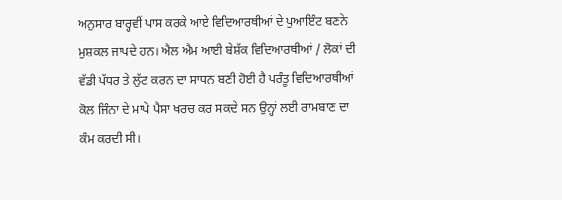ਅਨੁਸਾਰ ਬਾਰ੍ਹਵੀਂ ਪਾਸ ਕਰਕੇ ਆਏ ਵਿਦਿਆਰਥੀਆਂ ਦੇ ਪੁਆਇੰਟ ਬਣਨੇ ਮੁਸ਼ਕਲ ਜਾਪਦੇ ਹਨ। ਐਲ ਐਮ ਆਈ ਬੇਸ਼ੱਕ ਵਿਦਿਆਰਥੀਆਂ / ਲੋਕਾਂ ਦੀ ਵੱਡੀ ਪੱਧਰ ਤੇ ਲੁੱਟ ਕਰਨ ਦਾ ਸਾਧਨ ਬਣੀ ਹੋਈ ਹੈ ਪਰੰਤੂ ਵਿਦਿਆਰਥੀਆਂ ਕੋਲ ਜਿੰਨਾ ਦੇ ਮਾਪੇ ਪੈਸਾ ਖਰਚ ਕਰ ਸਕਦੇ ਸਨ ਉਨ੍ਹਾਂ ਲਈ ਰਾਮਬਾਣ ਦਾ ਕੰਮ ਕਰਦੀ ਸੀ।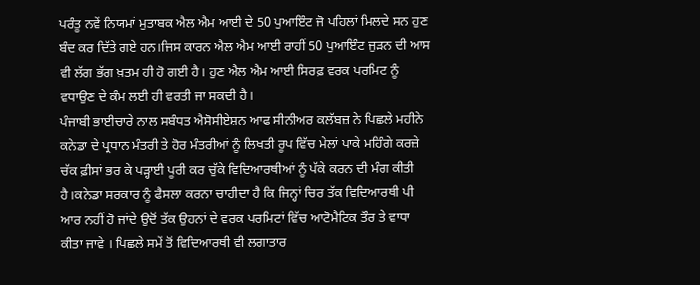ਪਰੰਤੂ ਨਵੇਂ ਨਿਯਮਾਂ ਮੁਤਾਬਕ ਐਲ ਐਮ ਆਈ ਦੇ 50 ਪੁਆਇੰਟ ਜੋ ਪਹਿਲਾਂ ਮਿਲਦੇ ਸਨ ਹੁਣ ਬੰਦ ਕਰ ਦਿੱਤੇ ਗਏ ਹਨ।ਜਿਸ ਕਾਰਨ ਐਲ ਐਮ ਆਈ ਰਾਹੀਂ 50 ਪੁਆਇੰਟ ਜੁੜਨ ਦੀ ਆਸ ਵੀ ਲੱਗ ਭੱਗ ਖ਼ਤਮ ਹੀ ਹੋ ਗਈ ਹੈ। ਹੁਣ ਐਲ ਐਮ ਆਈ ਸਿਰਫ਼ ਵਰਕ ਪਰਮਿਟ ਨੂੰ ਵਧਾਉਣ ਦੇ ਕੰਮ ਲਈ ਹੀ ਵਰਤੀ ਜਾ ਸਕਦੀ ਹੈ।
ਪੰਜਾਬੀ ਭਾਈਚਾਰੇ ਨਾਲ ਸਬੰਧਤ ਐਸੋਸੀਏਸ਼ਨ ਆਫ ਸੀਨੀਅਰ ਕਲੱਬਜ਼ ਨੇ ਪਿਛਲੇ ਮਹੀਨੇ ਕਨੇਡਾ ਦੇ ਪ੍ਰਧਾਨ ਮੰਤਰੀ ਤੇ ਹੋਰ ਮੰਤਰੀਆਂ ਨੂੰ ਲਿਖਤੀ ਰੂਪ ਵਿੱਚ ਮੇਲਾਂ ਪਾਕੇ ਮਹਿੰਗੇ ਕਰਜ਼ੇ ਚੱਕ ਫ਼ੀਸਾਂ ਭਰ ਕੇ ਪੜ੍ਹਾਈ ਪੂਰੀ ਕਰ ਚੁੱਕੇ ਵਿਦਿਆਰਥੀਆਂ ਨੂੰ ਪੱਕੇ ਕਰਨ ਦੀ ਮੰਗ ਕੀਤੀ ਹੈ।ਕਨੇਡਾ ਸਰਕਾਰ ਨੂੰ ਫੈਸਲਾ ਕਰਨਾ ਚਾਹੀਦਾ ਹੈ ਕਿ ਜਿਨ੍ਹਾਂ ਚਿਰ ਤੱਕ ਵਿਦਿਆਰਥੀ ਪੀ ਆਰ ਨਹੀਂ ਹੋ ਜਾਂਦੇ ਉਦੋਂ ਤੱਕ ਉਹਨਾਂ ਦੇ ਵਰਕ ਪਰਮਿਟਾਂ ਵਿੱਚ ਆਟੋਮੈਟਿਕ ਤੌਰ ਤੇ ਵਾਧਾ ਕੀਤਾ ਜਾਵੇ । ਪਿਛਲੇ ਸਮੇਂ ਤੋਂ ਵਿਦਿਆਰਥੀ ਵੀ ਲਗਾਤਾਰ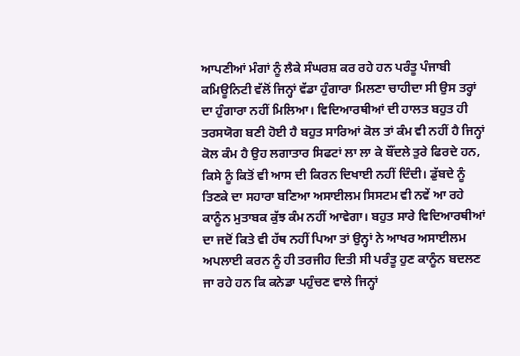ਆਪਣੀਆਂ ਮੰਗਾਂ ਨੂੰ ਲੈਕੇ ਸੰਘਰਸ਼ ਕਰ ਰਹੇ ਹਨ ਪਰੰਤੂ ਪੰਜਾਬੀ ਕਮਿਊਨਿਟੀ ਵੱਲੋਂ ਜਿਨ੍ਹਾਂ ਵੱਡਾ ਹੁੰਗਾਰਾ ਮਿਲਣਾ ਚਾਹੀਦਾ ਸੀ ਉਸ ਤਰ੍ਹਾਂ ਦਾ ਹੁੰਗਾਰਾ ਨਹੀਂ ਮਿਲਿਆ। ਵਿਦਿਆਰਥੀਆਂ ਦੀ ਹਾਲਤ ਬਹੁਤ ਹੀ ਤਰਸਯੋਗ ਬਣੀ ਹੋਈ ਹੈ ਬਹੁਤ ਸਾਰਿਆਂ ਕੋਲ ਤਾਂ ਕੰਮ ਵੀ ਨਹੀਂ ਹੈ ਜਿਨ੍ਹਾਂ ਕੋਲ ਕੰਮ ਹੈ ਉਹ ਲਗਾਤਾਰ ਸਿਫਟਾਂ ਲਾ ਲਾ ਕੇ ਬੌਂਦਲੇ ਤੁਰੇ ਫਿਰਦੇ ਹਨ, ਕਿਸੇ ਨੂੰ ਕਿਤੋਂ ਵੀ ਆਸ ਦੀ ਕਿਰਨ ਦਿਖਾਈ ਨਹੀਂ ਦਿੰਦੀ। ਡੁੱਬਦੇ ਨੂੰ ਤਿਣਕੇ ਦਾ ਸਹਾਰਾ ਬਣਿਆ ਅਸਾਈਲਮ ਸਿਸਟਮ ਵੀ ਨਵੇਂ ਆ ਰਹੇ ਕਾਨੂੰਨ ਮੁਤਾਬਕ ਕੁੱਝ ਕੰਮ ਨਹੀਂ ਆਵੇਗਾ। ਬਹੁਤ ਸਾਰੇ ਵਿਦਿਆਰਥੀਆਂ ਦਾ ਜਦੋਂ ਕਿਤੇ ਵੀ ਹੱਥ ਨਹੀਂ ਪਿਆ ਤਾਂ ਉਨ੍ਹਾਂ ਨੇ ਆਖਰ ਅਸਾਈਲਮ ਅਪਲਾਈ ਕਰਨ ਨੂੰ ਹੀ ਤਰਜੀਹ ਦਿਤੀ ਸੀ ਪਰੰਤੂ ਹੁਣ ਕਾਨੂੰਨ ਬਦਲਣ ਜਾ ਰਹੇ ਹਨ ਕਿ ਕਨੇਡਾ ਪਹੁੰਚਣ ਵਾਲੇ ਜਿਨ੍ਹਾਂ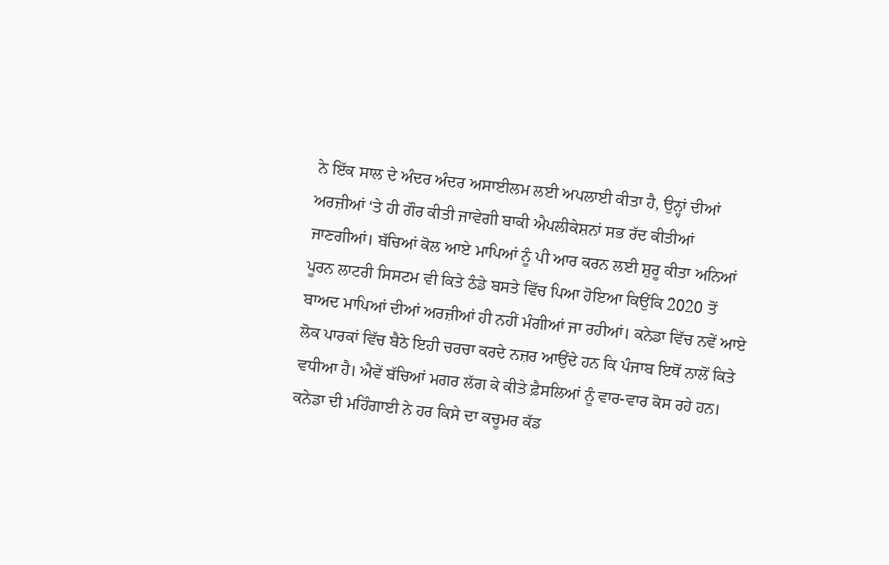ਨੇ ਇੱਕ ਸਾਲ ਦੇ ਅੰਦਰ ਅੰਦਰ ਅਸਾਈਲਮ ਲਈ ਅਪਲਾਈ ਕੀਤਾ ਹੈ, ਉਨ੍ਹਾਂ ਦੀਆਂ ਅਰਜ਼ੀਆਂ ‘ਤੇ ਹੀ ਗੌਰ ਕੀਤੀ ਜਾਵੇਗੀ ਬਾਕੀ ਐਪਲੀਕੇਸ਼ਨਾਂ ਸਭ ਰੱਦ ਕੀਤੀਆਂ ਜਾਣਗੀਆਂ। ਬੱਚਿਆਂ ਕੋਲ ਆਏ ਮਾਪਿਆਂ ਨੂੰ ਪੀ ਆਰ ਕਰਨ ਲਈ ਸ਼ੁਰੂ ਕੀਤਾ ਅਨਿਆਂ ਪੂਰਨ ਲਾਟਰੀ ਸਿਸਟਮ ਵੀ ਕਿਤੇ ਠੰਡੇ ਬਸਤੇ ਵਿੱਚ ਪਿਆ ਹੋਇਆ ਕਿਉਂਕਿ 2020 ਤੋਂ ਬਾਅਦ ਮਾਪਿਆਂ ਦੀਆਂ ਅਰਜ਼ੀਆਂ ਹੀ ਨਹੀਂ ਮੰਗੀਆਂ ਜਾ ਰਹੀਆਂ। ਕਨੇਡਾ ਵਿੱਚ ਨਵੇਂ ਆਏ ਲੋਕ ਪਾਰਕਾਂ ਵਿੱਚ ਬੈਠੇ ਇਹੀ ਚਰਚਾ ਕਰਦੇ ਨਜ਼ਰ ਆਉਂਦੇ ਹਨ ਕਿ ਪੰਜਾਬ ਇਥੋਂ ਨਾਲੋਂ ਕਿਤੇ ਵਧੀਆ ਹੈ। ਐਵੇਂ ਬੱਚਿਆਂ ਮਗਰ ਲੱਗ ਕੇ ਕੀਤੇ ਫ਼ੈਸਲਿਆਂ ਨੂੰ ਵਾਰ-ਵਾਰ ਕੋਸ ਰਹੇ ਹਨ।
ਕਨੇਡਾ ਦੀ ਮਹਿੰਗਾਈ ਨੇ ਹਰ ਕਿਸੇ ਦਾ ਕਚੂਮਰ ਕੱਡ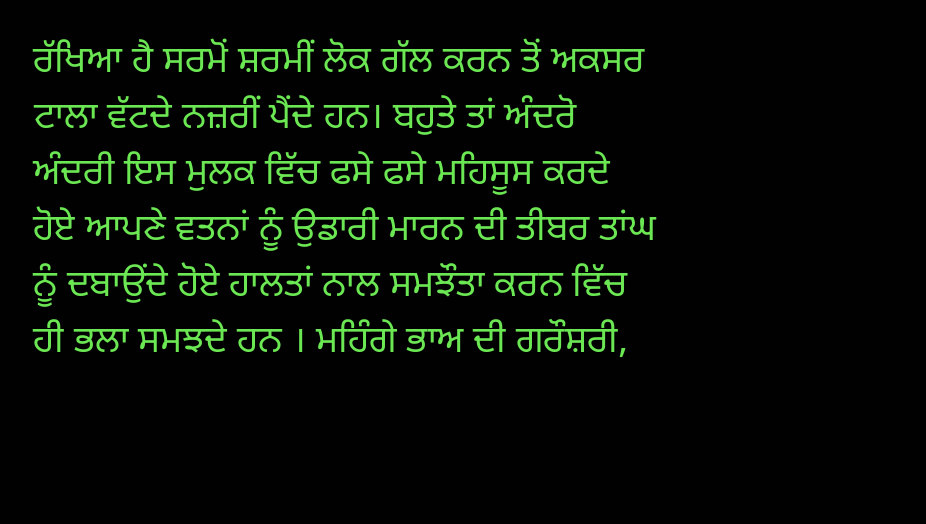ਰੱਖਿਆ ਹੈ ਸਰਮੋਂ ਸ਼ਰਮੀਂ ਲੋਕ ਗੱਲ ਕਰਨ ਤੋਂ ਅਕਸਰ ਟਾਲਾ ਵੱਟਦੇ ਨਜ਼ਰੀਂ ਪੈਂਦੇ ਹਨ। ਬਹੁਤੇ ਤਾਂ ਅੰਦਰੋ ਅੰਦਰੀ ਇਸ ਮੁਲਕ ਵਿੱਚ ਫਸੇ ਫਸੇ ਮਹਿਸੂਸ ਕਰਦੇ ਹੋਏ ਆਪਣੇ ਵਤਨਾਂ ਨੂੰ ਉਡਾਰੀ ਮਾਰਨ ਦੀ ਤੀਬਰ ਤਾਂਘ ਨੂੰ ਦਬਾਉਂਦੇ ਹੋਏ ਹਾਲਤਾਂ ਨਾਲ ਸਮਝੌਤਾ ਕਰਨ ਵਿੱਚ ਹੀ ਭਲਾ ਸਮਝਦੇ ਹਨ । ਮਹਿੰਗੇ ਭਾਅ ਦੀ ਗਰੌਸ਼ਰੀ,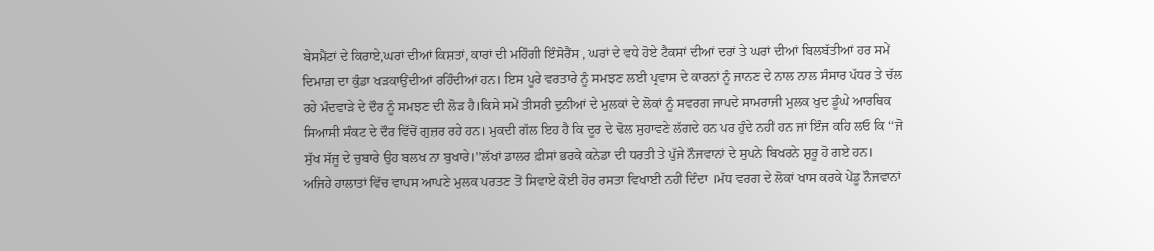ਬੇਸਮੈਂਟਾਂ ਦੇ ਕਿਰਾਏ,ਘਰਾਂ ਦੀਆਂ ਕਿਸ਼ਤਾਂ, ਕਾਰਾਂ ਦੀ ਮਹਿੰਗੀ ਇੰਸੋਰੈਂਸ , ਘਰਾਂ ਦੇ ਵਧੇ ਹੋਏ ਟੈਕਸਾਂ ਦੀਆਂ ਦਰਾਂ ਤੇ ਘਰਾਂ ਦੀਆਂ ਬਿਲਬੱਤੀਆਂ ਹਰ ਸਮੇਂ ਦਿਮਾਗ਼ ਦਾ ਕੁੰਡਾ ਖੜਕਾਉਂਦੀਆਂ ਰਹਿੰਦੀਆਂ ਹਨ। ਇਸ ਪੂਰੇ ਵਰਤਾਰੇ ਨੂੰ ਸਮਝਣ ਲਈ ਪ੍ਰਵਾਸ ਦੇ ਕਾਰਨਾਂ ਨੂੰ ਜਾਨਣ ਦੇ ਨਾਲ ਨਾਲ ਸੰਸਾਰ ਪੱਧਰ ਤੇ ਚੱਲ ਰਹੇ ਮੰਦਵਾੜੇ ਦੇ ਦੌਰ ਨੂੰ ਸਮਝਣ ਦੀ ਲੋੜ ਹੈ।ਕਿਸੇ ਸਮੇਂ ਤੀਸਰੀ ਦੁਨੀਆਂ ਦੇ ਮੁਲਕਾਂ ਦੇ ਲੋਕਾਂ ਨੂੰ ਸਵਰਗ ਜਾਪਦੇ ਸਾਮਰਾਜੀ ਮੁਲਕ ਖੁਦ ਡੂੰਘੇ ਆਰਥਿਕ ਸਿਆਸੀ ਸੰਕਟ ਦੇ ਦੌਰ ਵਿੱਚੋਂ ਗੁਜ਼ਰ ਰਹੇ ਹਨ। ਮੁਕਦੀ ਗੱਲ ਇਹ ਹੈ ਕਿ ਦੂਰ ਦੇ ਢੋਲ ਸੁਹਾਵਣੇ ਲੱਗਦੇ ਹਨ ਪਰ ਹੁੰਦੇ ਨਹੀਂ ਹਨ ਜਾਂ ਇੰਜ ਕਹਿ ਲਓ ਕਿ ‘‘ਜੋ ਸੁੱਖ ਸੱਜੂ ਦੇ ਚੁਬਾਰੇ ਉਹ ਬਲਖ ਨਾ ਬੁਖਾਰੇ।’’ਲੱਖਾਂ ਡਾਲਰ ਫ਼ੀਸਾਂ ਭਰਕੇ ਕਨੇਡਾ ਦੀ ਧਰਤੀ ਤੇ ਪੁੱਜੇ ਨੌਜਵਾਨਾਂ ਦੇ ਸੁਪਨੇ ਬਿਖਰਨੇ ਸ਼ੁਰੂ ਹੋ ਗਏ ਹਨ। ਅਜਿਹੇ ਹਾਲਾਤਾਂ ਵਿੱਚ ਵਾਪਸ ਆਪਣੇ ਮੁਲਕ ਪਰਤਣ ਤੋਂ ਸਿਵਾਏ ਕੋਈ ਹੋਰ ਰਸਤਾ ਵਿਖਾਈ ਨਹੀਂ ਦਿੰਦਾ ।ਮੱਧ ਵਰਗ ਦੇ ਲੋਕਾਂ ਖਾਸ ਕਰਕੇ ਪੇਂਡੂ ਨੌਜਵਾਨਾਂ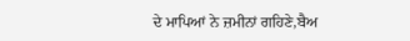ਦੇ ਮਾਪਿਆਂ ਨੇ ਜ਼ਮੀਨਾਂ ਗਹਿਣੇ,ਬੈਅ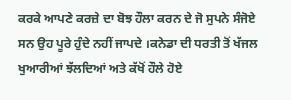ਕਰਕੇ ਆਪਣੇ ਕਰਜ਼ੇ ਦਾ ਬੋਝ ਹੌਲਾ ਕਰਨ ਦੇ ਜੋ ਸੁਪਨੇ ਸੰਜੋਏ ਸਨ ਉਹ ਪੂਰੇ ਹੁੰਦੇ ਨਹੀਂ ਜਾਪਦੇ ।ਕਨੇਡਾ ਦੀ ਧਰਤੀ ਤੋਂ ਖੱਜਲ ਖੁਆਰੀਆਂ ਝੱਲਦਿਆਂ ਅਤੇ ਕੱਖੋਂ ਹੌਲੇ ਹੋਏ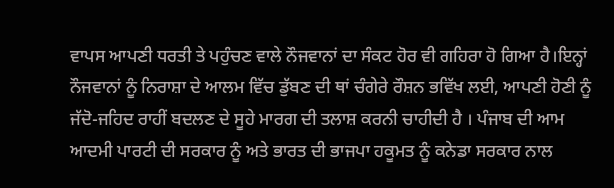ਵਾਪਸ ਆਪਣੀ ਧਰਤੀ ਤੇ ਪਹੁੰਚਣ ਵਾਲੇ ਨੌਜਵਾਨਾਂ ਦਾ ਸੰਕਟ ਹੋਰ ਵੀ ਗਹਿਰਾ ਹੋ ਗਿਆ ਹੈ।ਇਨ੍ਹਾਂ ਨੌਜਵਾਨਾਂ ਨੂੰ ਨਿਰਾਸ਼ਾ ਦੇ ਆਲਮ ਵਿੱਚ ਡੁੱਬਣ ਦੀ ਥਾਂ ਚੰਗੇਰੇ ਰੌਸ਼ਨ ਭਵਿੱਖ ਲਈ, ਆਪਣੀ ਹੋਣੀ ਨੂੰ ਜੱਦੋ-ਜਹਿਦ ਰਾਹੀਂ ਬਦਲਣ ਦੇ ਸੂਹੇ ਮਾਰਗ ਦੀ ਤਲਾਸ਼ ਕਰਨੀ ਚਾਹੀਦੀ ਹੈ । ਪੰਜਾਬ ਦੀ ਆਮ ਆਦਮੀ ਪਾਰਟੀ ਦੀ ਸਰਕਾਰ ਨੂੰ ਅਤੇ ਭਾਰਤ ਦੀ ਭਾਜਪਾ ਹਕੂਮਤ ਨੂੰ ਕਨੇਡਾ ਸਰਕਾਰ ਨਾਲ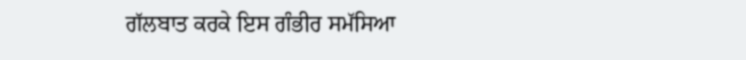ਗੱਲਬਾਤ ਕਰਕੇ ਇਸ ਗੰਭੀਰ ਸਮੱਸਿਆ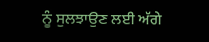ਨੂੰ ਸੁਲਝਾਉਣ ਲਈ ਅੱਗੇ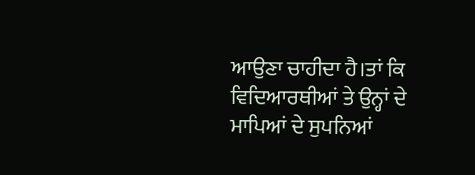ਆਉਣਾ ਚਾਹੀਦਾ ਹੈ।ਤਾਂ ਕਿ ਵਿਦਿਆਰਥੀਆਂ ਤੇ ਉਨ੍ਹਾਂ ਦੇ ਮਾਪਿਆਂ ਦੇ ਸੁਪਨਿਆਂ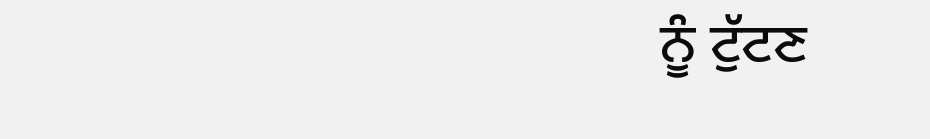ਨੂੰ ਟੁੱਟਣ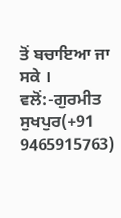ਤੋਂ ਬਚਾਇਆ ਜਾ ਸਕੇ ।
ਵਲੋਂ:-ਗੁਰਮੀਤ ਸੁਖਪੁਰ(+91 9465915763)